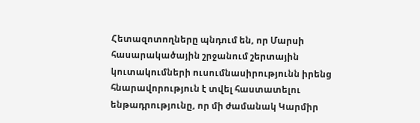Հետազոտողները պնդում են, որ Մարսի հասարակածային շրջանում շերտային կուտակումների ուսումնասիրությունն իրենց հնարավորություն է տվել հաստատելու ենթադրությունը, որ մի ժամանակ Կարմիր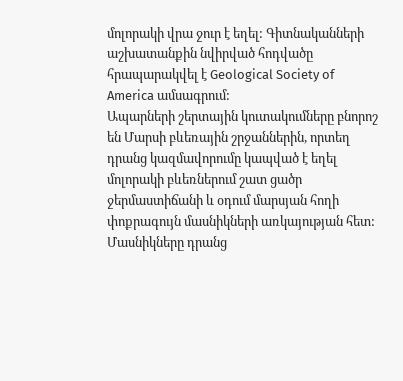մոլորակի վրա ջուր է եղել: Գիտնականների աշխատանքին նվիրված հոդվածը հրապարակվել է Geological Society of America ամսագրում:
Ապարների շերտային կուտակումները բնորոշ են Մարսի բևեռային շրջաններին, որտեղ դրանց կազմավորումը կապված է եղել մոլորակի բևեռներում շատ ցածր ջերմաստիճանի և օդում մարսյան հողի փոքրագույն մասնիկների առկայության հետ: Մասնիկները դրանց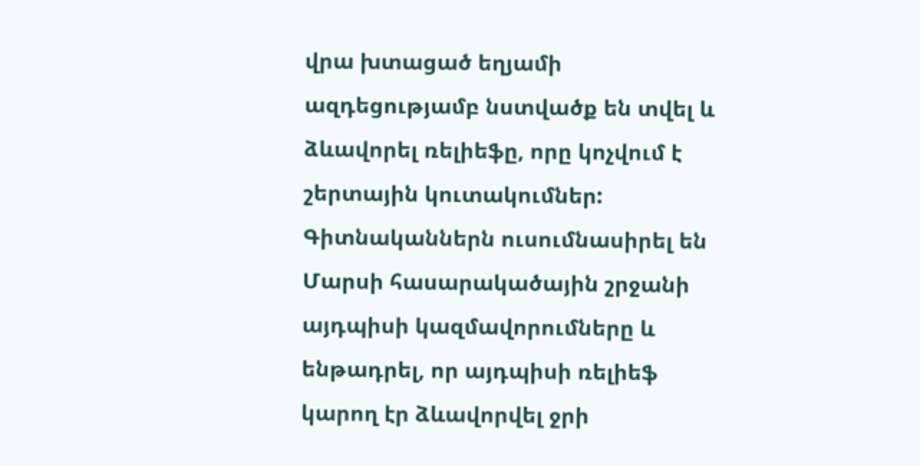վրա խտացած եղյամի ազդեցությամբ նստվածք են տվել և ձևավորել ռելիեֆը, որը կոչվում է շերտային կուտակումներ:
Գիտնականներն ուսումնասիրել են Մարսի հասարակածային շրջանի այդպիսի կազմավորումները և ենթադրել, որ այդպիսի ռելիեֆ կարող էր ձևավորվել ջրի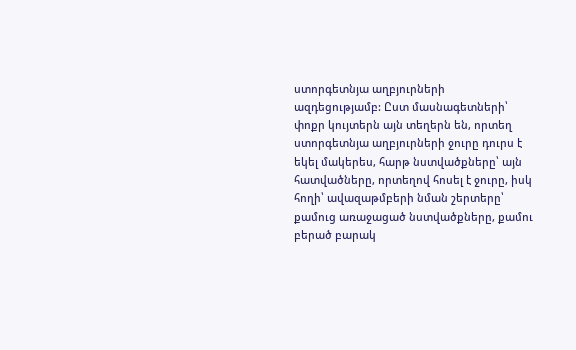ստորգետնյա աղբյուրների ազդեցությամբ: Ըստ մասնագետների՝ փոքր կույտերն այն տեղերն են, որտեղ ստորգետնյա աղբյուրների ջուրը դուրս է եկել մակերես, հարթ նստվածքները՝ այն հատվածները, որտեղով հոսել է ջուրը, իսկ հողի՝ ավազաթմբերի նման շերտերը՝ քամուց առաջացած նստվածքները, քամու բերած բարակ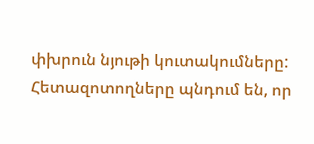փխրուն նյութի կուտակումները:
Հետազոտողները պնդում են, որ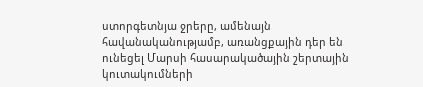ստորգետնյա ջրերը, ամենայն հավանականությամբ, առանցքային դեր են ունեցել Մարսի հասարակածային շերտային կուտակումների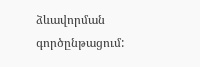ձևավորման գործընթացում: